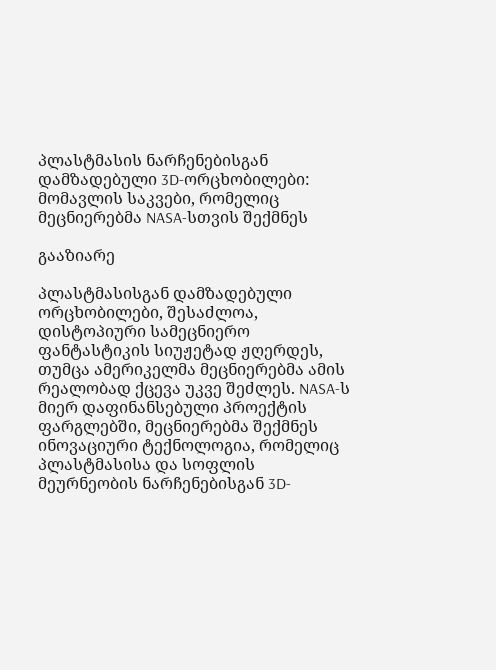პლასტმასის ნარჩენებისგან დამზადებული 3D-ორცხობილები: მომავლის საკვები, რომელიც მეცნიერებმა NASA-სთვის შექმნეს

გააზიარე

პლასტმასისგან დამზადებული ორცხობილები, შესაძლოა, დისტოპიური სამეცნიერო ფანტასტიკის სიუჟეტად ჟღერდეს, თუმცა ამერიკელმა მეცნიერებმა ამის რეალობად ქცევა უკვე შეძლეს. NASA-ს მიერ დაფინანსებული პროექტის ფარგლებში, მეცნიერებმა შექმნეს ინოვაციური ტექნოლოგია, რომელიც პლასტმასისა და სოფლის მეურნეობის ნარჩენებისგან 3D-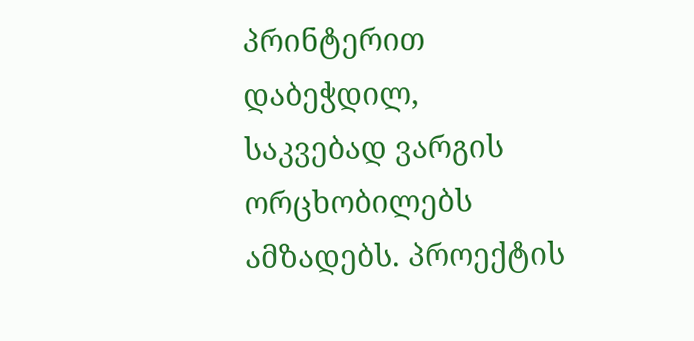პრინტერით დაბეჭდილ, საკვებად ვარგის ორცხობილებს ამზადებს. პროექტის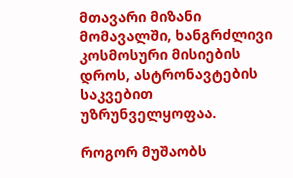მთავარი მიზანი მომავალში, ხანგრძლივი კოსმოსური მისიების დროს, ასტრონავტების საკვებით უზრუნველყოფაა.

როგორ მუშაობს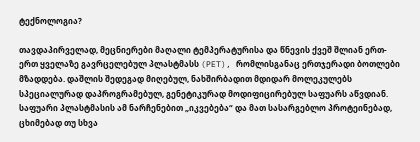ტექნოლოგია?

თავდაპირველად, მეცნიერები მაღალი ტემპერატურისა და წნევის ქვეშ შლიან ერთ-ერთ ყველაზე გავრცელებულ პლასტმასს (PET), რომლისგანაც ერთჯერადი ბოთლები მზადდება. დაშლის შედეგად მიღებულ, ნახშირბადით მდიდარ მოლეკულებს სპეციალურად დაპროგრამებულ, გენეტიკურად მოდიფიცირებულ საფუარს აწვდიან. საფუარი პლასტმასის ამ ნარჩენებით „იკვებება“ და მათ სასარგებლო პროტეინებად, ცხიმებად თუ სხვა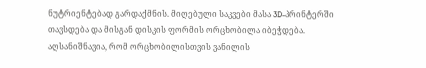ნუტრიენტებად გარდაქმნის. მიღებული საკვები მასა 3D-პრინტერში თავსდება და მისგან დისკის ფორმის ორცხობილა იბეჭდება. აღსანიშნავია, რომ ორცხობილისთვის ვანილის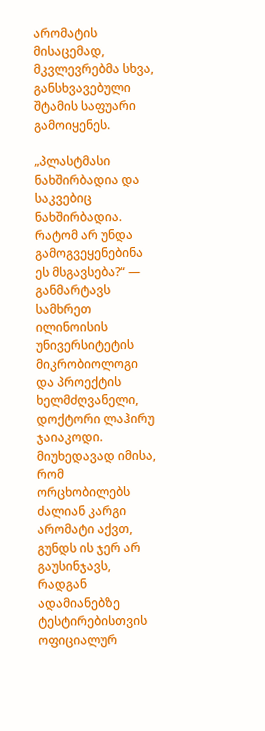არომატის მისაცემად, მკვლევრებმა სხვა, განსხვავებული შტამის საფუარი გამოიყენეს.

„პლასტმასი ნახშირბადია და საკვებიც ნახშირბადია. რატომ არ უნდა გამოგვეყენებინა ეს მსგავსება?“ — განმარტავს სამხრეთ ილინოისის უნივერსიტეტის მიკრობიოლოგი და პროექტის ხელმძღვანელი, დოქტორი ლაჰირუ ჯაიაკოდი. მიუხედავად იმისა, რომ ორცხობილებს ძალიან კარგი არომატი აქვთ, გუნდს ის ჯერ არ გაუსინჯავს, რადგან ადამიანებზე ტესტირებისთვის ოფიციალურ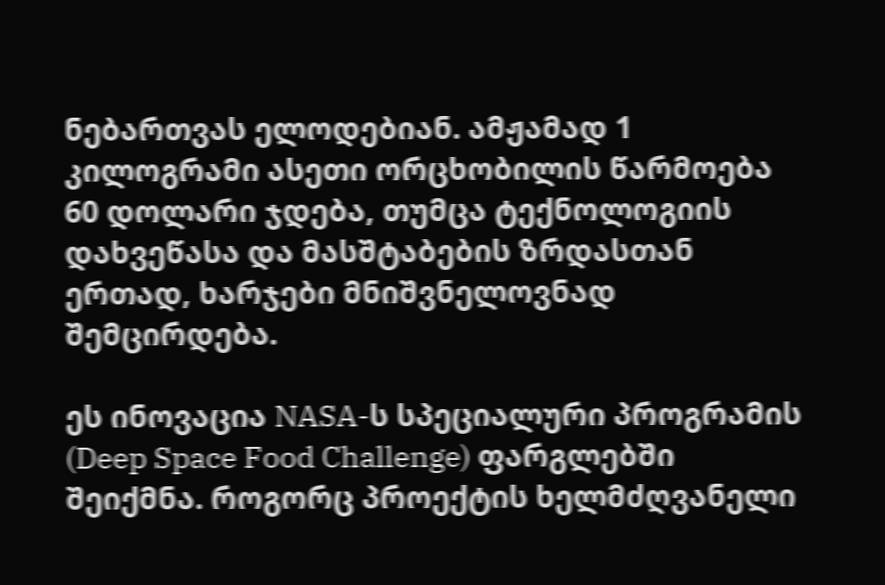ნებართვას ელოდებიან. ამჟამად 1 კილოგრამი ასეთი ორცხობილის წარმოება 60 დოლარი ჯდება, თუმცა ტექნოლოგიის დახვეწასა და მასშტაბების ზრდასთან ერთად, ხარჯები მნიშვნელოვნად შემცირდება.

ეს ინოვაცია NASA-ს სპეციალური პროგრამის (Deep Space Food Challenge) ფარგლებში შეიქმნა. როგორც პროექტის ხელმძღვანელი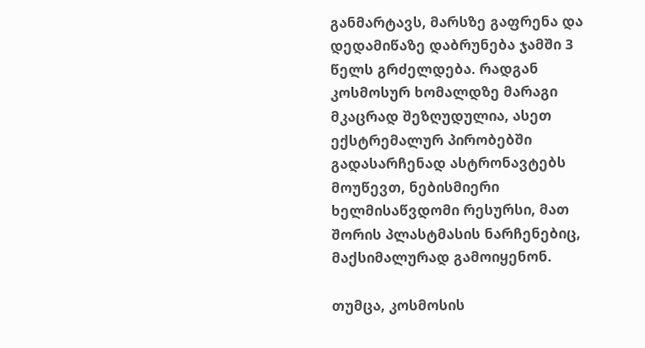განმარტავს, მარსზე გაფრენა და დედამიწაზე დაბრუნება ჯამში 3 წელს გრძელდება. რადგან კოსმოსურ ხომალდზე მარაგი მკაცრად შეზღუდულია, ასეთ ექსტრემალურ პირობებში გადასარჩენად ასტრონავტებს მოუწევთ, ნებისმიერი ხელმისაწვდომი რესურსი, მათ შორის პლასტმასის ნარჩენებიც, მაქსიმალურად გამოიყენონ.

თუმცა, კოსმოსის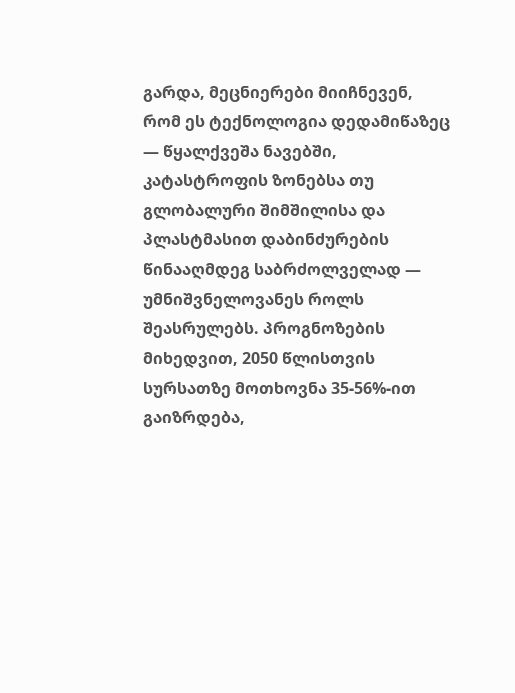გარდა, მეცნიერები მიიჩნევენ, რომ ეს ტექნოლოგია დედამიწაზეც — წყალქვეშა ნავებში, კატასტროფის ზონებსა თუ გლობალური შიმშილისა და პლასტმასით დაბინძურების წინააღმდეგ საბრძოლველად — უმნიშვნელოვანეს როლს შეასრულებს. პროგნოზების მიხედვით, 2050 წლისთვის სურსათზე მოთხოვნა 35-56%-ით გაიზრდება,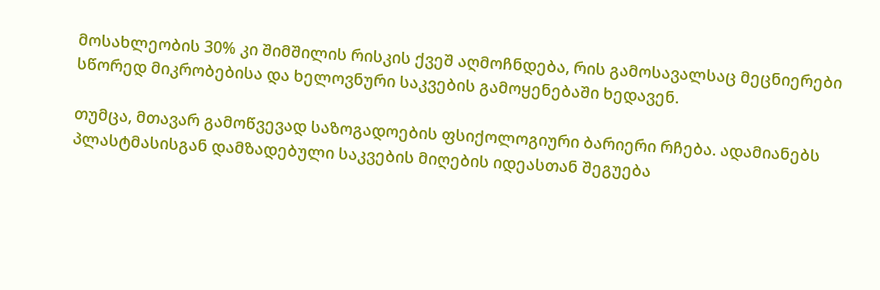მოსახლეობის 30% კი შიმშილის რისკის ქვეშ აღმოჩნდება, რის გამოსავალსაც მეცნიერები სწორედ მიკრობებისა და ხელოვნური საკვების გამოყენებაში ხედავენ.

თუმცა, მთავარ გამოწვევად საზოგადოების ფსიქოლოგიური ბარიერი რჩება. ადამიანებს პლასტმასისგან დამზადებული საკვების მიღების იდეასთან შეგუება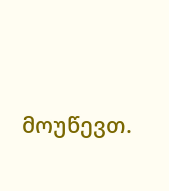მოუწევთ.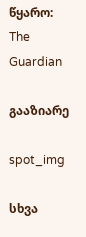წყარო: The Guardian

გააზიარე

spot_img

სხვა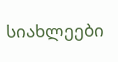სიახლეები